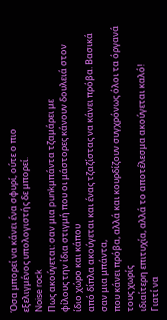Όσα μπορεί να κάνει ένα σφυρί, ούτε ο πιο
εξελιγμένος υπολογιστής δε μπορεί.
Noise rock
Πως ακούγεται: σαν μια punkμπάντα τζαμάρει με
φίλους την ίδια στιγμή που οι μάστορες κάνουν δουλειά στον ίδιο χώρο και κάπου
από δίπλα ακούγεται και ένας τζαζίστας να κάνει πρόβα. Βασικά σαν μια μπάντα,
που κάνει πρόβα, αλλά και κουρδίζουν συγχρόνως όλοι τα όργανά τους χωρίς
ιδιαίτερη επιτυχία, αλλά το αποτέλεσμα ακούγεται καλό!
Γιατί να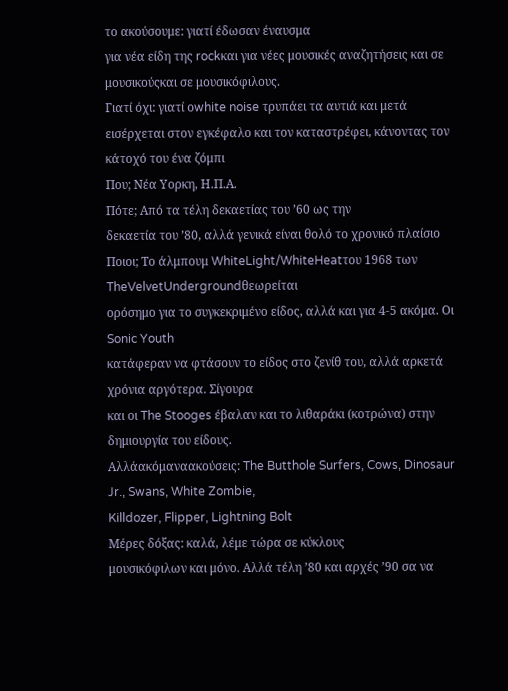το ακούσουμε: γιατί έδωσαν έναυσμα
για νέα είδη της rockκαι για νέες μουσικές αναζητήσεις και σε μουσικούςκαι σε μουσικόφιλους.
Γιατί όχι: γιατί οwhite noise τρυπάει τα αυτιά και μετά
εισέρχεται στον εγκέφαλο και τον καταστρέφει, κάνοντας τον κάτοχό του ένα ζόμπι
Που; Νέα Υορκη, Η.Π.Α.
Πότε; Από τα τέλη δεκαετίας του ’60 ως την
δεκαετία του ’80, αλλά γενικά είναι θολό το χρονικό πλαίσιο
Ποιοι; Το άλμπουμ WhiteLight/WhiteHeatτου 1968 των TheVelvetUndergroundθεωρείται
ορόσημο για το συγκεκριμένο είδος, αλλά και για 4-5 ακόμα. Οι Sonic Youth
κατάφεραν να φτάσουν το είδος στο ζενίθ του, αλλά αρκετά χρόνια αργότερα. Σίγουρα
και οι The Stooges έβαλαν και το λιθαράκι (κοτρώνα) στην δημιουργία του είδους.
Αλλάακόμαναακούσεις: The Butthole Surfers, Cows, Dinosaur Jr., Swans, White Zombie,
Killdozer, Flipper, Lightning Bolt
Μέρες δόξας: καλά, λέμε τώρα σε κύκλους
μουσικόφιλων και μόνο. Αλλά τέλη ’80 και αρχές ’90 σα να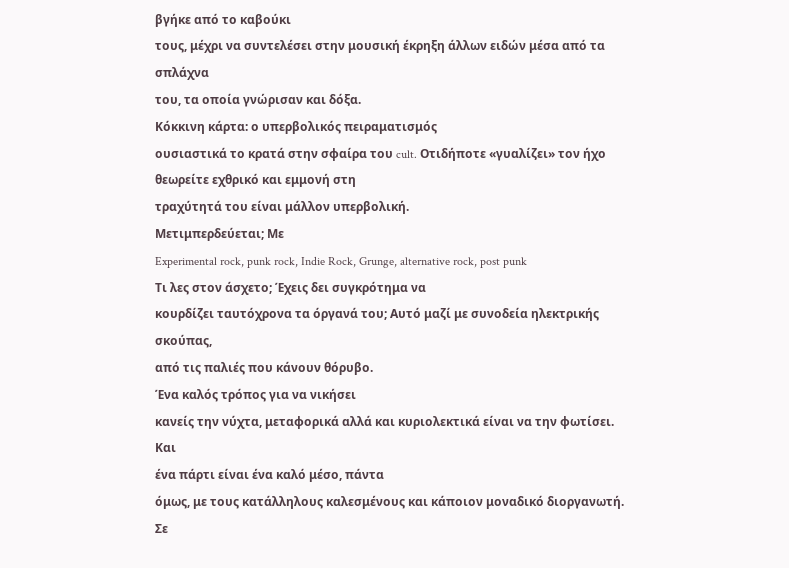βγήκε από το καβούκι
τους, μέχρι να συντελέσει στην μουσική έκρηξη άλλων ειδών μέσα από τα σπλάχνα
του, τα οποία γνώρισαν και δόξα.
Κόκκινη κάρτα: ο υπερβολικός πειραματισμός
ουσιαστικά το κρατά στην σφαίρα του cult. Οτιδήποτε «γυαλίζει» τον ήχο θεωρείτε εχθρικό και εμμονή στη
τραχύτητά του είναι μάλλον υπερβολική.
Μετιμπερδεύεται; Με
Experimental rock, punk rock, Indie Rock, Grunge, alternative rock, post punk
Τι λες στον άσχετο; Έχεις δει συγκρότημα να
κουρδίζει ταυτόχρονα τα όργανά του; Αυτό μαζί με συνοδεία ηλεκτρικής σκούπας,
από τις παλιές που κάνουν θόρυβο.
Ένα καλός τρόπος για να νικήσει
κανείς την νύχτα, μεταφορικά αλλά και κυριολεκτικά είναι να την φωτίσει. Και
ένα πάρτι είναι ένα καλό μέσο, πάντα
όμως, με τους κατάλληλους καλεσμένους και κάποιον μοναδικό διοργανωτή. Σε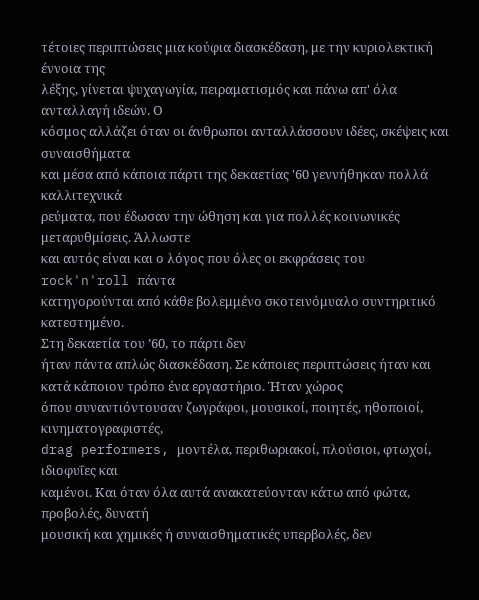τέτοιες περιπτώσεις μια κούφια διασκέδαση, με την κυριολεκτική έννοια της
λέξης, γίνεται ψυχαγωγία, πειραματισμός και πάνω απ' όλα ανταλλαγή ιδεών. Ο
κόσμος αλλάζει όταν οι άνθρωποι ανταλλάσσουν ιδέες, σκέψεις και συναισθήματα
και μέσα από κάποια πάρτι της δεκαετίας '60 γεννήθηκαν πολλά καλλιτεχνικά
ρεύματα, που έδωσαν την ώθηση και για πολλές κοινωνικές μεταρυθμίσεις. Άλλωστε
και αυτός είναι και ο λόγος που όλες οι εκφράσεις του rock'n'roll πάντα
κατηγορούνται από κάθε βολεμμένο σκοτεινόμυαλο συντηριτικό κατεστημένο.
Στη δεκαετία του ’60, το πάρτι δεν
ήταν πάντα απλώς διασκέδαση. Σε κάποιες περιπτώσεις ήταν και κατά κάποιον τρόπο ένα εργαστήριο. Ήταν χώρος
όπου συναντιόντουσαν ζωγράφοι, μουσικοί, ποιητές, ηθοποιοί, κινηματογραφιστές,
drag performers, μοντέλα, περιθωριακοί, πλούσιοι, φτωχοί, ιδιοφυΐες και
καμένοι. Και όταν όλα αυτά ανακατεύονταν κάτω από φώτα, προβολές, δυνατή
μουσική και χημικές ή συναισθηματικές υπερβολές, δεν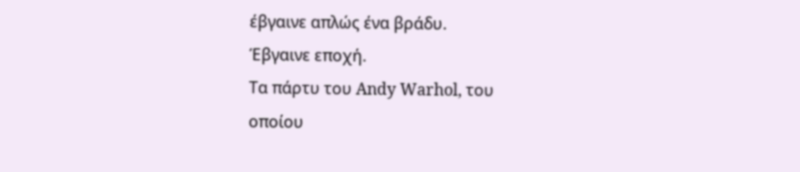έβγαινε απλώς ένα βράδυ.
Έβγαινε εποχή.
Τα πάρτυ του Andy Warhol, του
οποίου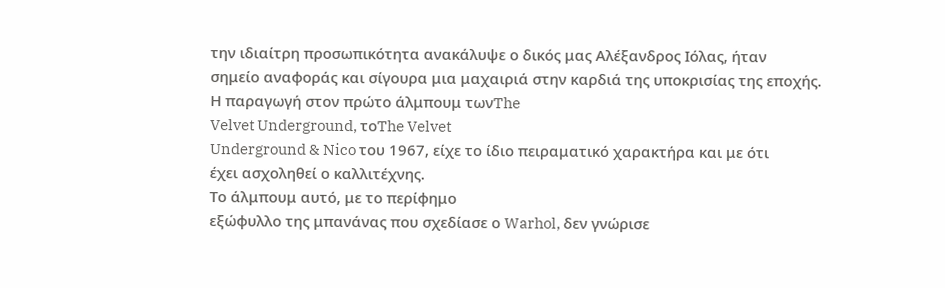την ιδιαίτρη προσωπικότητα ανακάλυψε ο δικός μας Αλέξανδρος Ιόλας, ήταν
σημείο αναφοράς και σίγουρα μια μαχαιριά στην καρδιά της υποκρισίας της εποχής.
Η παραγωγή στον πρώτο άλμπουμ τωνThe
Velvet Underground, τοThe Velvet
Underground & Nico του 1967, είχε το ίδιο πειραματικό χαρακτήρα και με ότι
έχει ασχοληθεί ο καλλιτέχνης.
Το άλμπουμ αυτό, με το περίφημο
εξώφυλλο της μπανάνας που σχεδίασε ο Warhol, δεν γνώρισε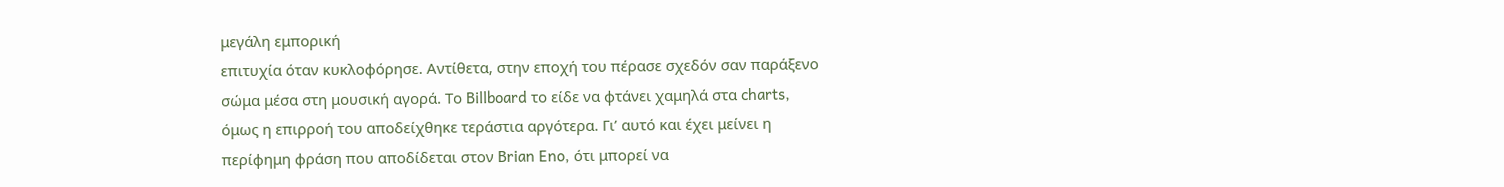μεγάλη εμπορική
επιτυχία όταν κυκλοφόρησε. Αντίθετα, στην εποχή του πέρασε σχεδόν σαν παράξενο
σώμα μέσα στη μουσική αγορά. Το Billboard το είδε να φτάνει χαμηλά στα charts,
όμως η επιρροή του αποδείχθηκε τεράστια αργότερα. Γι’ αυτό και έχει μείνει η
περίφημη φράση που αποδίδεται στον Brian Eno, ότι μπορεί να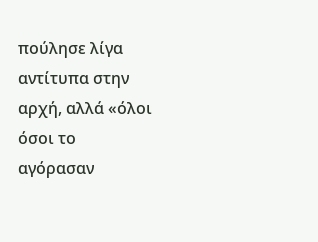πούλησε λίγα
αντίτυπα στην αρχή, αλλά «όλοι όσοι το αγόρασαν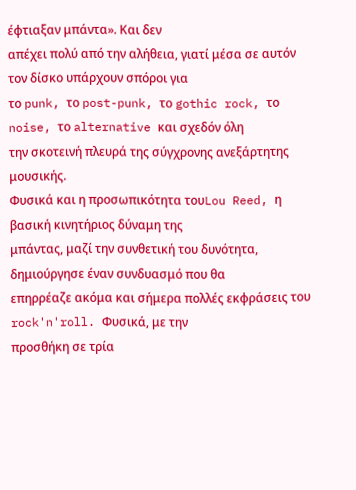έφτιαξαν μπάντα». Και δεν
απέχει πολύ από την αλήθεια, γιατί μέσα σε αυτόν τον δίσκο υπάρχουν σπόροι για
το punk, το post-punk, το gothic rock, το noise, το alternative και σχεδόν όλη
την σκοτεινή πλευρά της σύγχρονης ανεξάρτητης μουσικής.
Φυσικά και η προσωπικότητα τουLou Reed, η βασική κινητήριος δύναμη της
μπάντας, μαζί την συνθετική του δυνότητα, δημιούργησε έναν συνδυασμό που θα
επηρρέαζε ακόμα και σήμερα πολλές εκφράσεις του rock'n'roll. Φυσικά, με την
προσθήκη σε τρία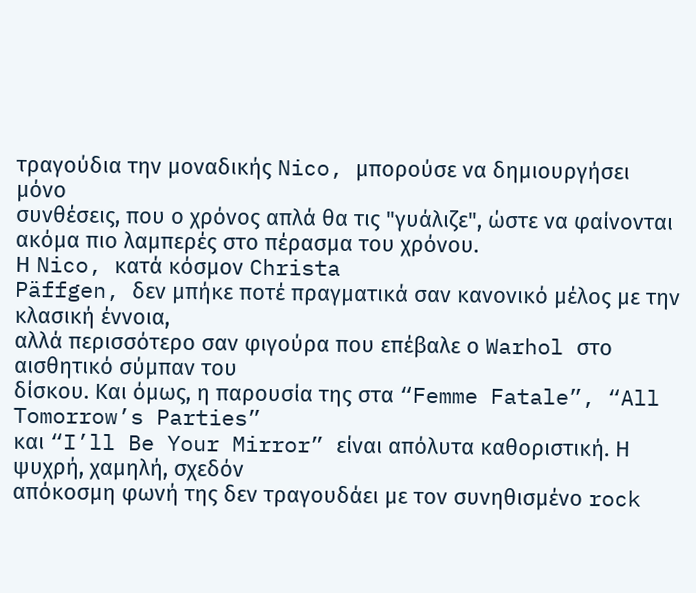τραγούδια την μοναδικής Nico, μπορούσε να δημιουργήσει μόνο
συνθέσεις, που ο χρόνος απλά θα τις "γυάλιζε", ώστε να φαίνονται
ακόμα πιο λαμπερές στο πέρασμα του χρόνου.
Η Nico, κατά κόσμον Christa
Päffgen, δεν μπήκε ποτέ πραγματικά σαν κανονικό μέλος με την κλασική έννοια,
αλλά περισσότερο σαν φιγούρα που επέβαλε ο Warhol στο αισθητικό σύμπαν του
δίσκου. Και όμως, η παρουσία της στα “Femme Fatale”, “All Tomorrow’s Parties”
και “I’ll Be Your Mirror” είναι απόλυτα καθοριστική. Η ψυχρή, χαμηλή, σχεδόν
απόκοσμη φωνή της δεν τραγουδάει με τον συνηθισμένο rock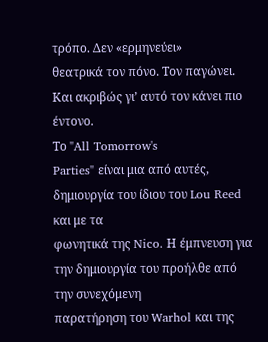τρόπο. Δεν «ερμηνεύει»
θεατρικά τον πόνο. Τον παγώνει. Και ακριβώς γι’ αυτό τον κάνει πιο έντονο.
Το "All Tomorrow's
Parties" είναι μια από αυτές, δημιουργία του ίδιου του Lou Reed και με τα
φωνητικά της Nico. Η έμπνευση για την δημιουργία του προήλθε από την συνεχόμενη
παρατήρηση του Warhol και της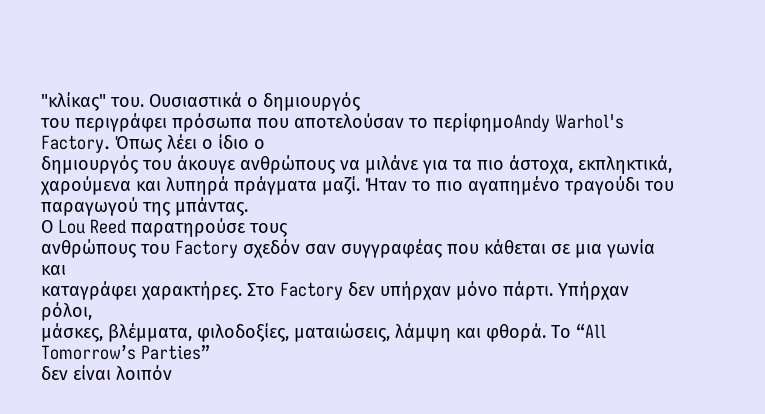"κλίκας" του. Ουσιαστικά ο δημιουργός
του περιγράφει πρόσωπα που αποτελούσαν το περίφημοAndy Warhol's Factory. Όπως λέει ο ίδιο ο
δημιουργός του άκουγε ανθρώπους να μιλάνε για τα πιο άστοχα, εκπληκτικά,
χαρούμενα και λυπηρά πράγματα μαζί. Ήταν το πιο αγαπημένο τραγούδι του
παραγωγού της μπάντας.
Ο Lou Reed παρατηρούσε τους
ανθρώπους του Factory σχεδόν σαν συγγραφέας που κάθεται σε μια γωνία και
καταγράφει χαρακτήρες. Στο Factory δεν υπήρχαν μόνο πάρτι. Υπήρχαν ρόλοι,
μάσκες, βλέμματα, φιλοδοξίες, ματαιώσεις, λάμψη και φθορά. Το “All Tomorrow’s Parties”
δεν είναι λοιπόν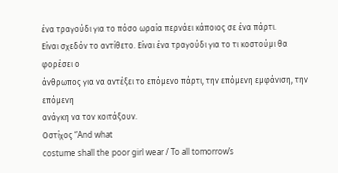ένα τραγούδι για το πόσο ωραία περνάει κάποιος σε ένα πάρτι.
Είναι σχεδόν το αντίθετο. Είναι ένα τραγούδι για το τι κοστούμι θα φορέσει ο
άνθρωπος για να αντέξει το επόμενο πάρτι, την επόμενη εμφάνιση, την επόμενη
ανάγκη να τον κοιτάξουν.
Οστίχος “And what
costume shall the poor girl wear / To all tomorrow’s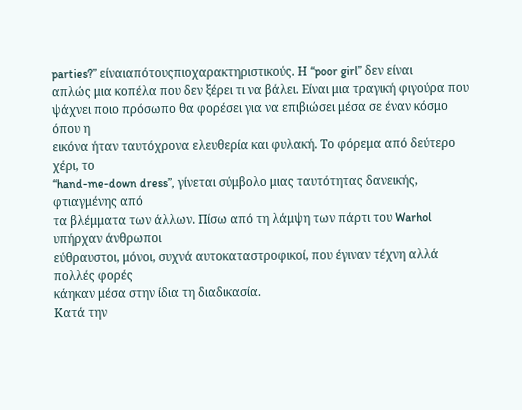parties?” είναιαπότουςπιοχαρακτηριστικούς. Η “poor girl” δεν είναι
απλώς μια κοπέλα που δεν ξέρει τι να βάλει. Είναι μια τραγική φιγούρα που
ψάχνει ποιο πρόσωπο θα φορέσει για να επιβιώσει μέσα σε έναν κόσμο όπου η
εικόνα ήταν ταυτόχρονα ελευθερία και φυλακή. Το φόρεμα από δεύτερο χέρι, το
“hand-me-down dress”, γίνεται σύμβολο μιας ταυτότητας δανεικής, φτιαγμένης από
τα βλέμματα των άλλων. Πίσω από τη λάμψη των πάρτι του Warhol υπήρχαν άνθρωποι
εύθραυστοι, μόνοι, συχνά αυτοκαταστροφικοί, που έγιναν τέχνη αλλά πολλές φορές
κάηκαν μέσα στην ίδια τη διαδικασία.
Κατά την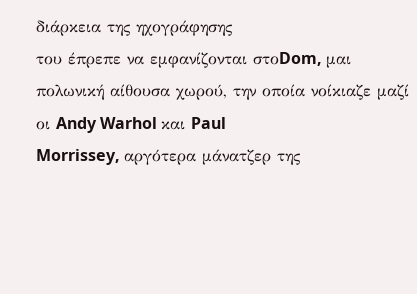διάρκεια της ηχογράφησης
του έπρεπε να εμφανίζονται στοDom, μαι
πολωνική αίθουσα χωρού, την οποία νοίκιαζε μαζί οι Andy Warhol και Paul
Morrissey, αργότερα μάνατζερ της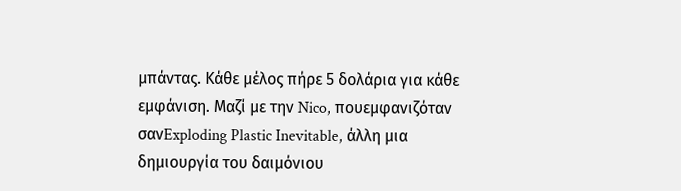μπάντας. Κάθε μέλος πήρε 5 δολάρια για κάθε
εμφάνιση. Μαζί με την Nico, πουεμφανιζόταν σανExploding Plastic Inevitable, άλλη μια
δημιουργία του δαιμόνιου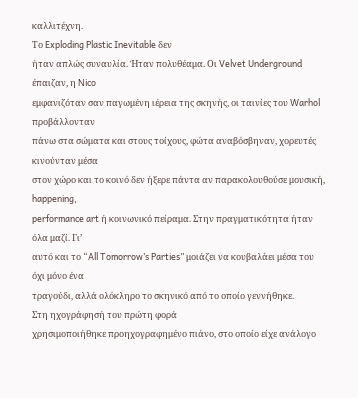καλλιτέχνη.
Το Exploding Plastic Inevitable δεν
ήταν απλώς συναυλία. Ήταν πολυθέαμα. Οι Velvet Underground έπαιζαν, η Nico
εμφανιζόταν σαν παγωμένη ιέρεια της σκηνής, οι ταινίες του Warhol προβάλλονταν
πάνω στα σώματα και στους τοίχους, φώτα αναβόσβηναν, χορευτές κινούνταν μέσα
στον χώρο και το κοινό δεν ήξερε πάντα αν παρακολουθούσε μουσική, happening,
performance art ή κοινωνικό πείραμα. Στην πραγματικότητα ήταν όλα μαζί. Γι’
αυτό και το “All Tomorrow’s Parties” μοιάζει να κουβαλάει μέσα του όχι μόνο ένα
τραγούδι, αλλά ολόκληρο το σκηνικό από το οποίο γεννήθηκε.
Στη ηχογράφησή του πρώτη φορά
χρησιμοποιήθηκε προηχογραφημένο πιάνο, στο οποίο είχε ανάλογο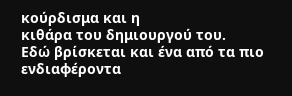κούρδισμα και η
κιθάρα του δημιουργού του.
Εδώ βρίσκεται και ένα από τα πιο
ενδιαφέροντα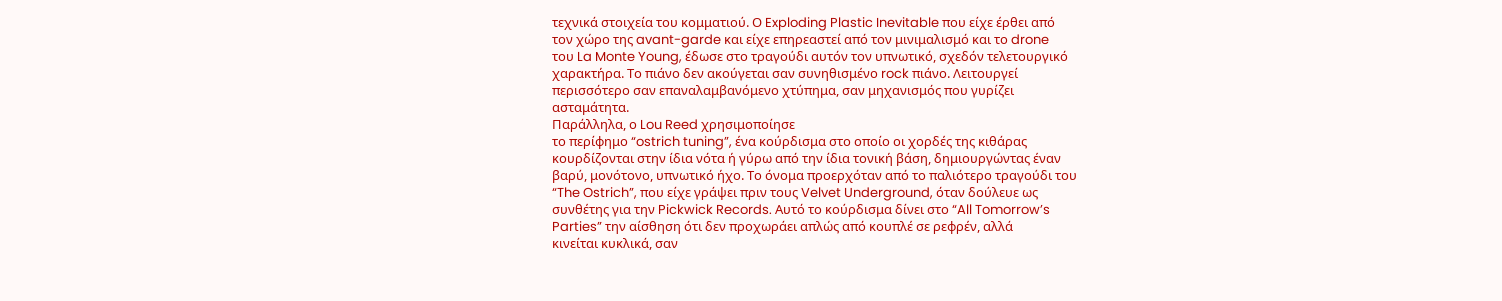τεχνικά στοιχεία του κομματιού. Ο Exploding Plastic Inevitable που είχε έρθει από
τον χώρο της avant-garde και είχε επηρεαστεί από τον μινιμαλισμό και το drone
του La Monte Young, έδωσε στο τραγούδι αυτόν τον υπνωτικό, σχεδόν τελετουργικό
χαρακτήρα. Το πιάνο δεν ακούγεται σαν συνηθισμένο rock πιάνο. Λειτουργεί
περισσότερο σαν επαναλαμβανόμενο χτύπημα, σαν μηχανισμός που γυρίζει
ασταμάτητα.
Παράλληλα, ο Lou Reed χρησιμοποίησε
το περίφημο “ostrich tuning”, ένα κούρδισμα στο οποίο οι χορδές της κιθάρας
κουρδίζονται στην ίδια νότα ή γύρω από την ίδια τονική βάση, δημιουργώντας έναν
βαρύ, μονότονο, υπνωτικό ήχο. Το όνομα προερχόταν από το παλιότερο τραγούδι του
“The Ostrich”, που είχε γράψει πριν τους Velvet Underground, όταν δούλευε ως
συνθέτης για την Pickwick Records. Αυτό το κούρδισμα δίνει στο “All Tomorrow’s
Parties” την αίσθηση ότι δεν προχωράει απλώς από κουπλέ σε ρεφρέν, αλλά
κινείται κυκλικά, σαν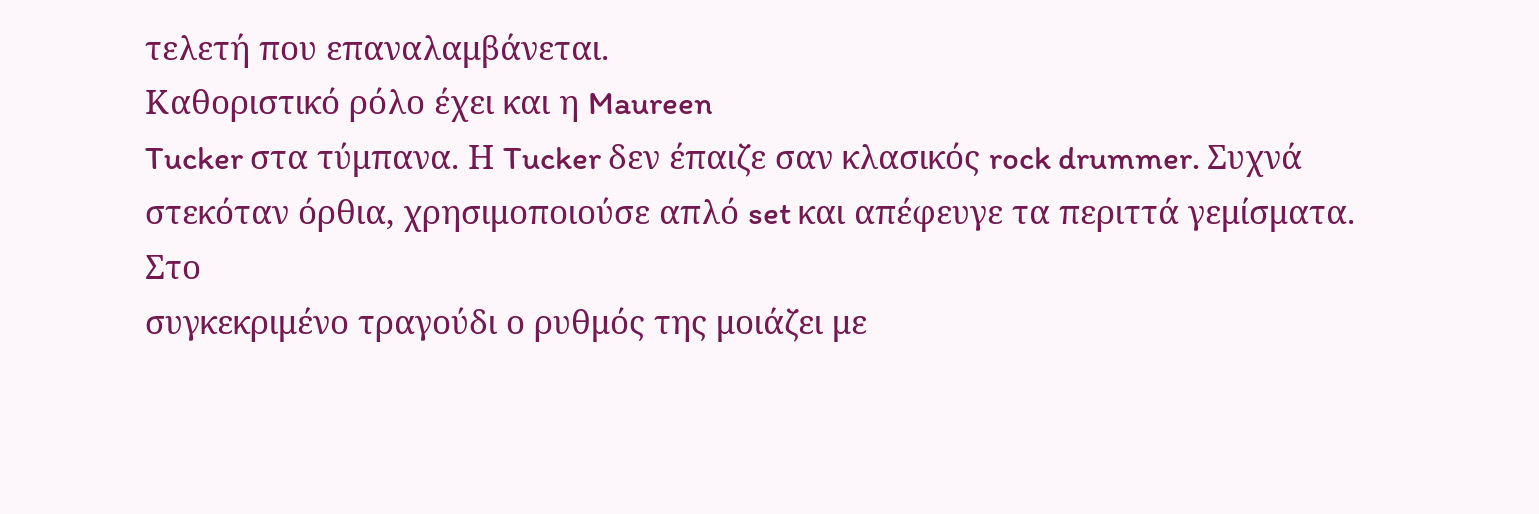τελετή που επαναλαμβάνεται.
Καθοριστικό ρόλο έχει και η Maureen
Tucker στα τύμπανα. Η Tucker δεν έπαιζε σαν κλασικός rock drummer. Συχνά
στεκόταν όρθια, χρησιμοποιούσε απλό set και απέφευγε τα περιττά γεμίσματα. Στο
συγκεκριμένο τραγούδι ο ρυθμός της μοιάζει με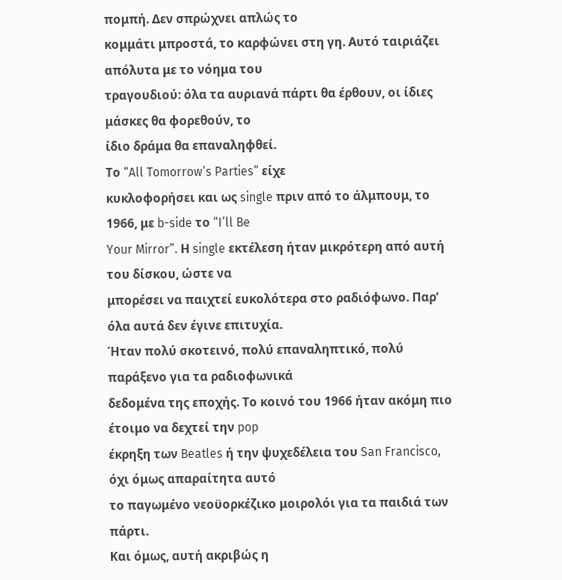πομπή. Δεν σπρώχνει απλώς το
κομμάτι μπροστά, το καρφώνει στη γη. Αυτό ταιριάζει απόλυτα με το νόημα του
τραγουδιού: όλα τα αυριανά πάρτι θα έρθουν, οι ίδιες μάσκες θα φορεθούν, το
ίδιο δράμα θα επαναληφθεί.
Το “All Tomorrow’s Parties” είχε
κυκλοφορήσει και ως single πριν από το άλμπουμ, το 1966, με b-side το “I’ll Be
Your Mirror”. Η single εκτέλεση ήταν μικρότερη από αυτή του δίσκου, ώστε να
μπορέσει να παιχτεί ευκολότερα στο ραδιόφωνο. Παρ’ όλα αυτά δεν έγινε επιτυχία.
Ήταν πολύ σκοτεινό, πολύ επαναληπτικό, πολύ παράξενο για τα ραδιοφωνικά
δεδομένα της εποχής. Το κοινό του 1966 ήταν ακόμη πιο έτοιμο να δεχτεί την pop
έκρηξη των Beatles ή την ψυχεδέλεια του San Francisco, όχι όμως απαραίτητα αυτό
το παγωμένο νεοϋορκέζικο μοιρολόι για τα παιδιά των πάρτι.
Και όμως, αυτή ακριβώς η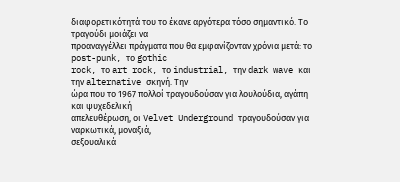διαφορετικότητά του το έκανε αργότερα τόσο σημαντικό. Το τραγούδι μοιάζει να
προαναγγέλλει πράγματα που θα εμφανίζονταν χρόνια μετά: το post-punk, το gothic
rock, το art rock, το industrial, την dark wave και την alternative σκηνή. Την
ώρα που το 1967 πολλοί τραγουδούσαν για λουλούδια, αγάπη και ψυχεδελική
απελευθέρωση, οι Velvet Underground τραγουδούσαν για ναρκωτικά, μοναξιά,
σεξουαλικά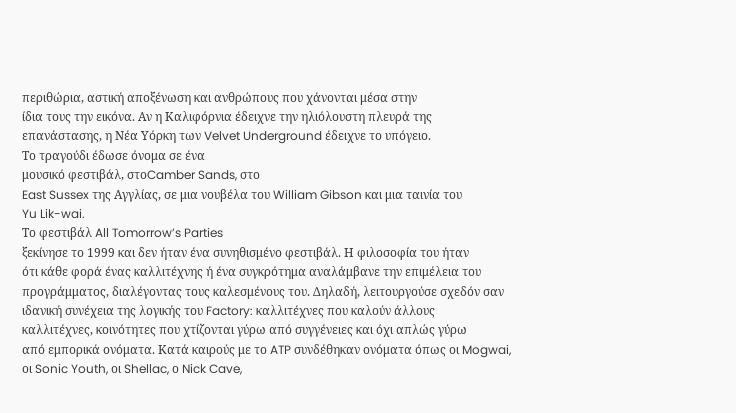περιθώρια, αστική αποξένωση και ανθρώπους που χάνονται μέσα στην
ίδια τους την εικόνα. Αν η Καλιφόρνια έδειχνε την ηλιόλουστη πλευρά της
επανάστασης, η Νέα Υόρκη των Velvet Underground έδειχνε το υπόγειο.
Το τραγούδι έδωσε όνομα σε ένα
μουσικό φεστιβάλ, στοCamber Sands, στο
East Sussex της Αγγλίας, σε μια νουβέλα του William Gibson και μια ταινία του
Yu Lik-wai.
Το φεστιβάλ All Tomorrow’s Parties
ξεκίνησε το 1999 και δεν ήταν ένα συνηθισμένο φεστιβάλ. Η φιλοσοφία του ήταν
ότι κάθε φορά ένας καλλιτέχνης ή ένα συγκρότημα αναλάμβανε την επιμέλεια του
προγράμματος, διαλέγοντας τους καλεσμένους του. Δηλαδή, λειτουργούσε σχεδόν σαν
ιδανική συνέχεια της λογικής του Factory: καλλιτέχνες που καλούν άλλους
καλλιτέχνες, κοινότητες που χτίζονται γύρω από συγγένειες και όχι απλώς γύρω
από εμπορικά ονόματα. Κατά καιρούς με το ATP συνδέθηκαν ονόματα όπως οι Mogwai,
οι Sonic Youth, οι Shellac, ο Nick Cave,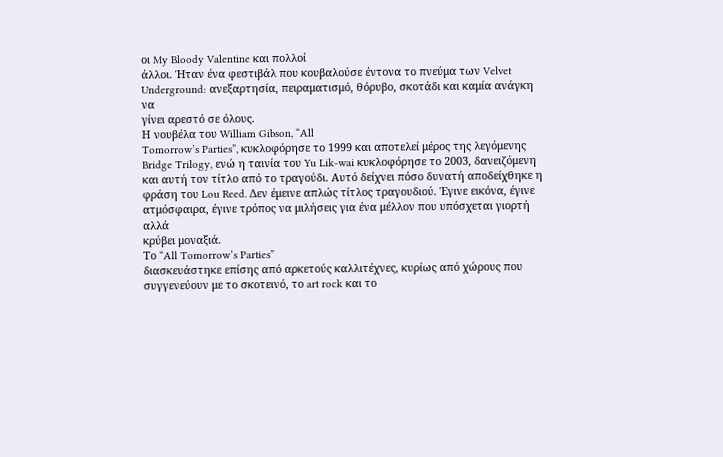οι My Bloody Valentine και πολλοί
άλλοι. Ήταν ένα φεστιβάλ που κουβαλούσε έντονα το πνεύμα των Velvet
Underground: ανεξαρτησία, πειραματισμό, θόρυβο, σκοτάδι και καμία ανάγκη να
γίνει αρεστό σε όλους.
Η νουβέλα του William Gibson, “All
Tomorrow’s Parties”, κυκλοφόρησε το 1999 και αποτελεί μέρος της λεγόμενης
Bridge Trilogy, ενώ η ταινία του Yu Lik-wai κυκλοφόρησε το 2003, δανειζόμενη
και αυτή τον τίτλο από το τραγούδι. Αυτό δείχνει πόσο δυνατή αποδείχθηκε η
φράση του Lou Reed. Δεν έμεινε απλώς τίτλος τραγουδιού. Έγινε εικόνα, έγινε
ατμόσφαιρα, έγινε τρόπος να μιλήσεις για ένα μέλλον που υπόσχεται γιορτή αλλά
κρύβει μοναξιά.
Το “All Tomorrow’s Parties”
διασκευάστηκε επίσης από αρκετούς καλλιτέχνες, κυρίως από χώρους που
συγγενεύουν με το σκοτεινό, το art rock και το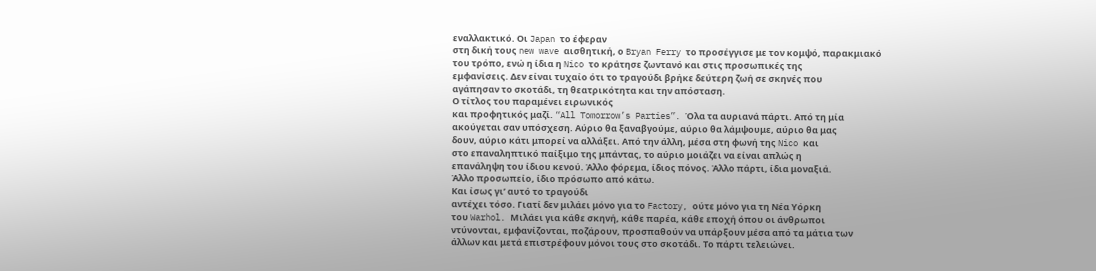εναλλακτικό. Οι Japan το έφεραν
στη δική τους new wave αισθητική, ο Bryan Ferry το προσέγγισε με τον κομψό, παρακμιακό
του τρόπο, ενώ η ίδια η Nico το κράτησε ζωντανό και στις προσωπικές της
εμφανίσεις. Δεν είναι τυχαίο ότι το τραγούδι βρήκε δεύτερη ζωή σε σκηνές που
αγάπησαν το σκοτάδι, τη θεατρικότητα και την απόσταση.
Ο τίτλος του παραμένει ειρωνικός
και προφητικός μαζί. “All Tomorrow’s Parties”. Όλα τα αυριανά πάρτι. Από τη μία
ακούγεται σαν υπόσχεση. Αύριο θα ξαναβγούμε, αύριο θα λάμψουμε, αύριο θα μας
δουν, αύριο κάτι μπορεί να αλλάξει. Από την άλλη, μέσα στη φωνή της Nico και
στο επαναληπτικό παίξιμο της μπάντας, το αύριο μοιάζει να είναι απλώς η
επανάληψη του ίδιου κενού. Άλλο φόρεμα, ίδιος πόνος. Άλλο πάρτι, ίδια μοναξιά.
Άλλο προσωπείο, ίδιο πρόσωπο από κάτω.
Και ίσως γι’ αυτό το τραγούδι
αντέχει τόσο. Γιατί δεν μιλάει μόνο για το Factory, ούτε μόνο για τη Νέα Υόρκη
του Warhol. Μιλάει για κάθε σκηνή, κάθε παρέα, κάθε εποχή όπου οι άνθρωποι
ντύνονται, εμφανίζονται, ποζάρουν, προσπαθούν να υπάρξουν μέσα από τα μάτια των
άλλων και μετά επιστρέφουν μόνοι τους στο σκοτάδι. Το πάρτι τελειώνει.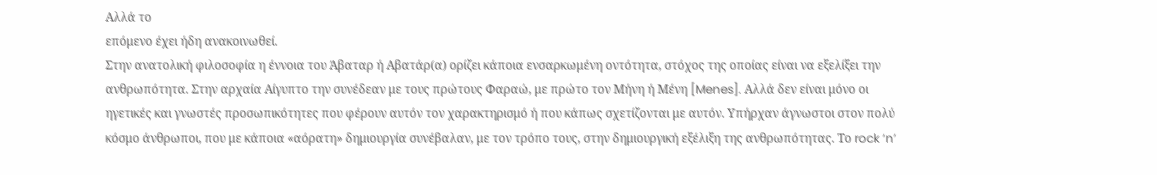Αλλά το
επόμενο έχει ήδη ανακοινωθεί.
Στην ανατολική φιλοσοφία η έννοια του Άβαταρ ή Αβατάρ(α) ορίζει κάποια ενσαρκωμένη οντότητα, στόχος της οποίας είναι να εξελίξει την ανθρωπότητα. Στην αρχαία Αίγυπτο την συνέδεαν με τους πρώτους Φαραώ, με πρώτο τον Μήνη ή Μένη [Menes]. Αλλά δεν είναι μόνο οι ηγετικές και γνωστές προσωπικότητες που φέρουν αυτόν τον χαρακτηρισμό ή που κάπως σχετίζονται με αυτόν. Υπήρχαν άγνωστοι στον πολύ κόσμο άνθρωποι, που με κάποια «αόρατη» δημιουργία συνέβαλαν, με τον τρόπο τους, στην δημιουργική εξέλιξη της ανθρωπότητας. Το rock ‘n’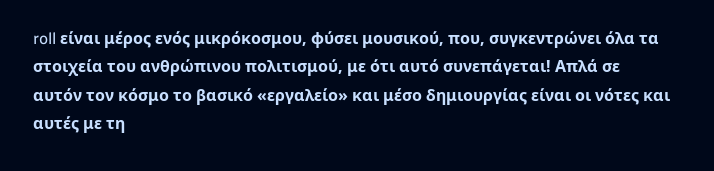roll είναι μέρος ενός μικρόκοσμου, φύσει μουσικού, που, συγκεντρώνει όλα τα στοιχεία του ανθρώπινου πολιτισμού, με ότι αυτό συνεπάγεται! Απλά σε αυτόν τον κόσμο το βασικό «εργαλείο» και μέσο δημιουργίας είναι οι νότες και αυτές με τη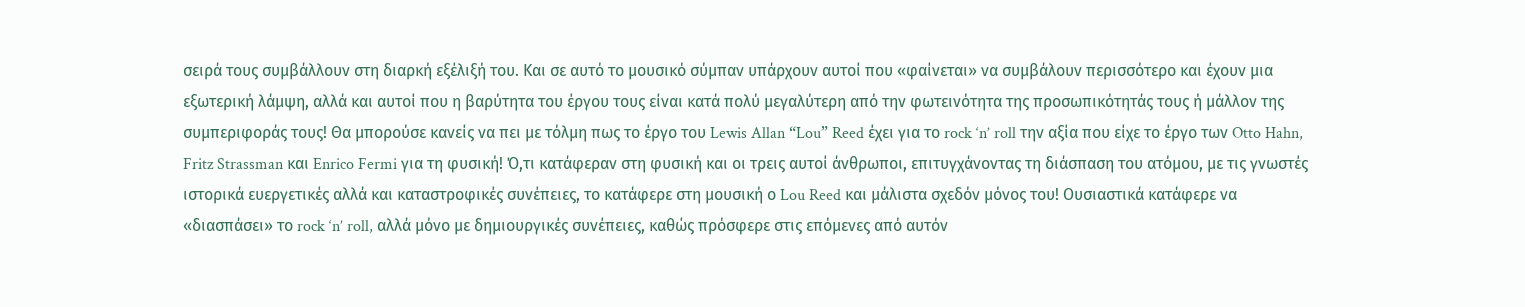σειρά τους συμβάλλουν στη διαρκή εξέλιξή του. Και σε αυτό το μουσικό σύμπαν υπάρχουν αυτοί που «φαίνεται» να συμβάλουν περισσότερο και έχουν μια εξωτερική λάμψη, αλλά και αυτοί που η βαρύτητα του έργου τους είναι κατά πολύ μεγαλύτερη από την φωτεινότητα της προσωπικότητάς τους ή μάλλον της συμπεριφοράς τους! Θα μπορούσε κανείς να πει με τόλμη πως το έργο του Lewis Allan “Lou” Reed έχει για το rock ‘n’ roll την αξία που είχε το έργο των Otto Hahn, Fritz Strassman και Enrico Fermi για τη φυσική! Ό,τι κατάφεραν στη φυσική και οι τρεις αυτοί άνθρωποι, επιτυγχάνοντας τη διάσπαση του ατόμου, με τις γνωστές ιστορικά ευεργετικές αλλά και καταστροφικές συνέπειες, το κατάφερε στη μουσική ο Lou Reed και μάλιστα σχεδόν μόνος του! Ουσιαστικά κατάφερε να «διασπάσει» το rock ‘n’ roll, αλλά μόνο με δημιουργικές συνέπειες, καθώς πρόσφερε στις επόμενες από αυτόν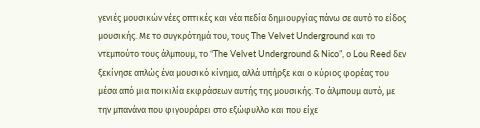γενιές μουσικών νέες οπτικές και νέα πεδία δημιουργίας πάνω σε αυτό το είδος μουσικής. Με το συγκρότημά του, τους The Velvet Underground και το ντεμπούτο τους άλμπουμ, το “The Velvet Underground & Nico”, ο Lou Reed δεν ξεκίνησε απλώς ένα μουσικό κίνημα, αλλά υπήρξε και ο κύριος φορέας του μέσα από μια ποικιλία εκφράσεων αυτής της μουσικής. Το άλμπουμ αυτό, με την μπανάνα που φιγουράρει στο εξώφυλλο και που είχε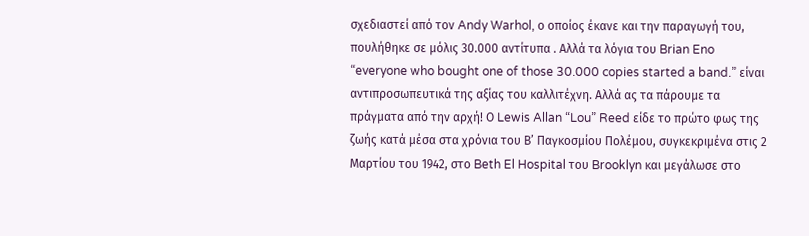σχεδιαστεί από τον Andy Warhol, ο οποίος έκανε και την παραγωγή του, πουλήθηκε σε μόλις 30.000 αντίτυπα . Αλλά τα λόγια του Brian Eno “everyone who bought one of those 30.000 copies started a band.” είναι αντιπροσωπευτικά της αξίας του καλλιτέχνη. Αλλά ας τα πάρουμε τα πράγματα από την αρχή! Ο Lewis Allan “Lou” Reed είδε το πρώτο φως της ζωής κατά μέσα στα χρόνια του Β’ Παγκοσμίου Πολέμου, συγκεκριμένα στις 2 Μαρτίου του 1942, στο Beth El Hospital του Brooklyn και μεγάλωσε στο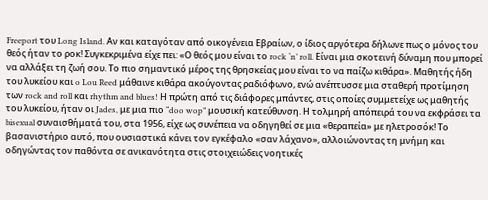Freeport του Long Island. Αν και καταγόταν από οικογένεια Εβραίων, ο ίδιος αργότερα δήλωνε πως ο μόνος του θεός ήταν το ροκ! Συγκεκριμένα είχε πει: «Ο θεός μου είναι το rock ‘n’ roll. Είναι μια σκοτεινή δύναμη που μπορεί να αλλάξει τη ζωή σου. Το πιο σημαντικό μέρος της θρησκείας μου είναι το να παίζω κιθάρα». Μαθητής ήδη του λυκείου και o Lou Reed μάθαινε κιθάρα ακούγοντας ραδιόφωνο, ενώ ανέπτυσσε μια σταθερή προτίμηση των rock and roll και rhythm and blues! Η πρώτη από τις διάφορες μπάντες, στις οποίες συμμετείχε ως μαθητής του λυκείου, ήταν οι Jades, με μια πιο “doo wop” μουσική κατεύθυνση. Η τολμηρή απόπειρά του να εκφράσει τα bisexual συναισθήματά του, στα 1956, είχε ως συνέπεια να οδηγηθεί σε μια «θεραπεία» με ηλετροσόκ! Το βασανιστήριο αυτό, που ουσιαστικά κάνει τον εγκέφαλο «σαν λάχανο», αλλοιώνοντας τη μνήμη και οδηγώντας τον παθόντα σε ανικανότητα στις στοιχειώδεις νοητικές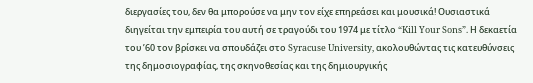διεργασίες του, δεν θα μπορούσε να μην τον είχε επηρεάσει και μουσικά! Ουσιαστικά διηγείται την εμπειρία του αυτή σε τραγούδι του 1974 με τίτλο “Kill Your Sons”. Η δεκαετία του ’60 τον βρίσκει να σπουδάζει στο Syracuse University, ακολουθώντας τις κατευθύνσεις της δημοσιογραφίας, της σκηνοθεσίας και της δημιουργικής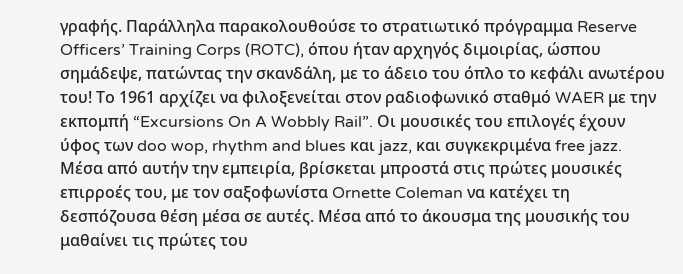γραφής. Παράλληλα παρακολουθούσε το στρατιωτικό πρόγραμμα Reserve Officers’ Training Corps (ROTC), όπου ήταν αρχηγός διμοιρίας, ώσπου σημάδεψε, πατώντας την σκανδάλη, με το άδειο του όπλο το κεφάλι ανωτέρου του! Το 1961 αρχίζει να φιλοξενείται στον ραδιοφωνικό σταθμό WAER με την εκπομπή “Excursions On A Wobbly Rail”. Οι μουσικές του επιλογές έχουν ύφος των doo wop, rhythm and blues και jazz, και συγκεκριμένα free jazz. Μέσα από αυτήν την εμπειρία, βρίσκεται μπροστά στις πρώτες μουσικές επιρροές του, με τον σαξοφωνίστα Ornette Coleman να κατέχει τη δεσπόζουσα θέση μέσα σε αυτές. Μέσα από το άκουσμα της μουσικής του μαθαίνει τις πρώτες του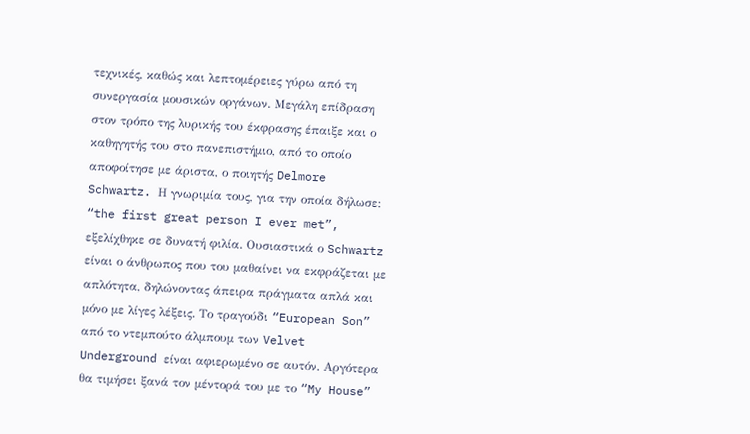τεχνικές, καθώς και λεπτομέρειες γύρω από τη συνεργασία μουσικών οργάνων. Μεγάλη επίδραση στον τρόπο της λυρικής του έκφρασης έπαιξε και ο καθηγητής του στο πανεπιστήμιο, από το οποίο αποφοίτησε με άριστα, ο ποιητής Delmore Schwartz. Η γνωριμία τους, για την οποία δήλωσε: “the first great person I ever met”, εξελίχθηκε σε δυνατή φιλία. Ουσιαστικά ο Schwartz είναι ο άνθρωπος που του μαθαίνει να εκφράζεται με απλότητα, δηλώνοντας άπειρα πράγματα απλά και μόνο με λίγες λέξεις. Το τραγούδι “European Son” από το ντεμπούτο άλμπουμ των Velvet Underground είναι αφιερωμένο σε αυτόν. Αργότερα θα τιμήσει ξανά τον μέντορά του με το “My House”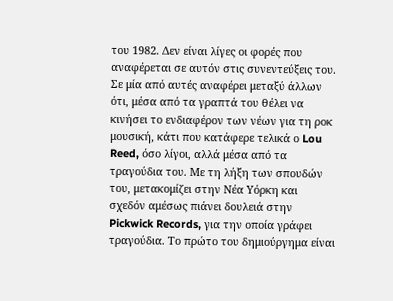του 1982. Δεν είναι λίγες οι φορές που αναφέρεται σε αυτόν στις συνεντεύξεις του. Σε μία από αυτές αναφέρει μεταξύ άλλων ότι, μέσα από τα γραπτά του θέλει να κινήσει το ενδιαφέρον των νέων για τη ροκ μουσική, κάτι που κατάφερε τελικά ο Lou Reed, όσο λίγοι, αλλά μέσα από τα τραγούδια του. Με τη λήξη των σπουδών του, μετακομίζει στην Νέα Υόρκη και σχεδόν αμέσως πιάνει δουλειά στην Pickwick Records, για την οποία γράφει τραγούδια. Το πρώτο του δημιούργημα είναι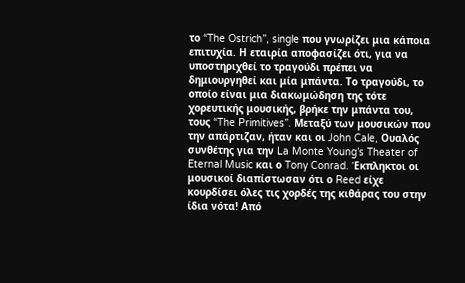το “The Ostrich”, single που γνωρίζει μια κάποια επιτυχία. Η εταιρία αποφασίζει ότι, για να υποστηριχθεί το τραγούδι πρέπει να δημιουργηθεί και μία μπάντα. Το τραγούδι, το οποίο είναι μια διακωμώδηση της τότε χορευτικής μουσικής, βρήκε την μπάντα του, τους “The Primitives”. Μεταξύ των μουσικών που την απάρτιζαν, ήταν και οι John Cale, Ουαλός συνθέτης για την La Monte Young’s Theater of Eternal Music και ο Tony Conrad. Έκπληκτοι οι μουσικοί διαπίστωσαν ότι ο Reed είχε κουρδίσει όλες τις χορδές της κιθάρας του στην ίδια νότα! Από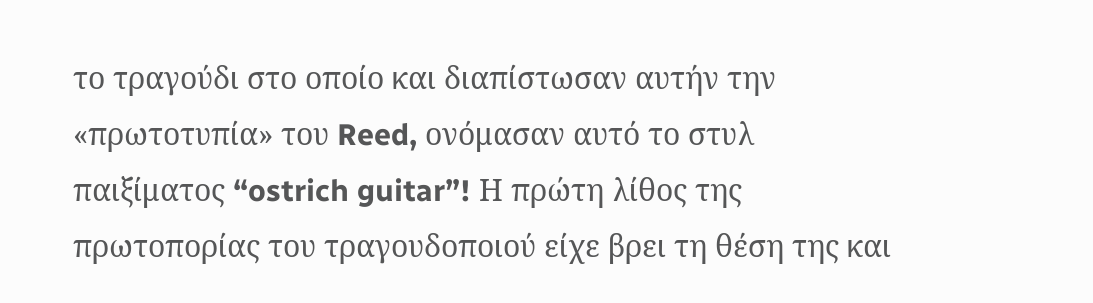το τραγούδι στο οποίο και διαπίστωσαν αυτήν την «πρωτοτυπία» του Reed, ονόμασαν αυτό το στυλ παιξίματος “ostrich guitar”! Η πρώτη λίθος της πρωτοπορίας του τραγουδοποιού είχε βρει τη θέση της και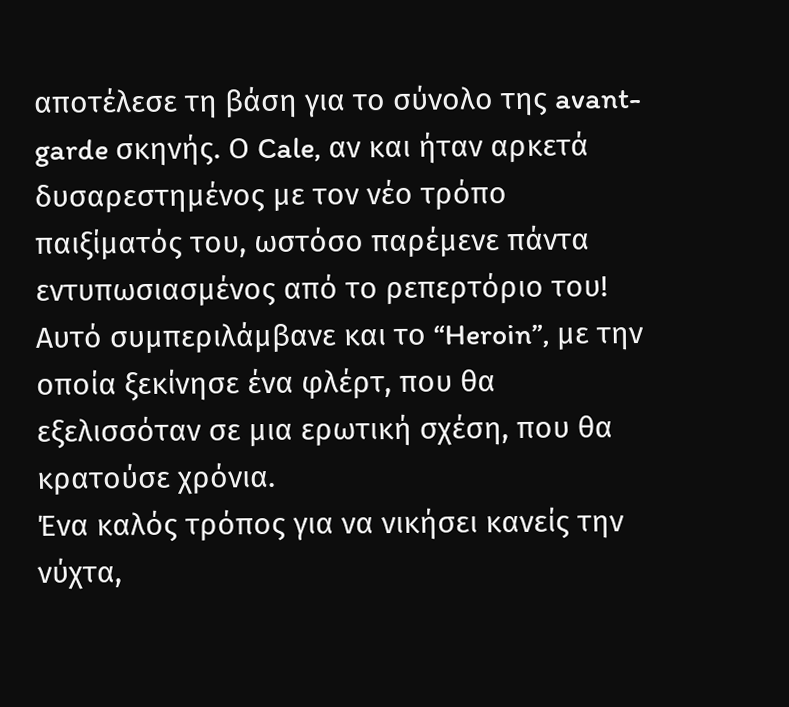αποτέλεσε τη βάση για το σύνολο της avant-garde σκηνής. Ο Cale, αν και ήταν αρκετά δυσαρεστημένος με τον νέο τρόπο παιξίματός του, ωστόσο παρέμενε πάντα εντυπωσιασμένος από το ρεπερτόριο του! Αυτό συμπεριλάμβανε και το “Heroin”, με την οποία ξεκίνησε ένα φλέρτ, που θα εξελισσόταν σε μια ερωτική σχέση, που θα κρατούσε χρόνια.
Ένα καλός τρόπος για να νικήσει κανείς την νύχτα,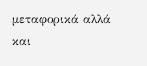μεταφορικά αλλά και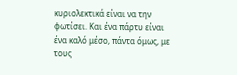κυριολεκτικά είναι να την φωτίσει. Και ένα πάρτυ είναι ένα καλό μέσο, πάντα όμως, με τους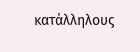κατάλληλους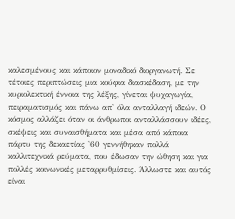καλεσμένους και κάποιον μοναδικό διοργανωτή. Σε τέτοιες περιπτώσεις μια κούφια διασκέδαση, με την κυριολεκτική έννοια της λέξης, γίνεται ψυχαγωγία, πειραματισμός και πάνω απ' όλα ανταλλαγή ιδεών. Ο κόσμος αλλάζει όταν οι άνθρωποι ανταλλάσσουν ιδέες, σκέψεις και συναισθήματα και μέσα από κάποια πάρτυ της δεκαετίας '60 γεννήθηκαν πολλά καλλιτεχνικά ρεύματα, που έδωσαν την ώθηση και για πολλές κοινωνικές μεταρρυθμίσεις. Άλλωστε και αυτός είναι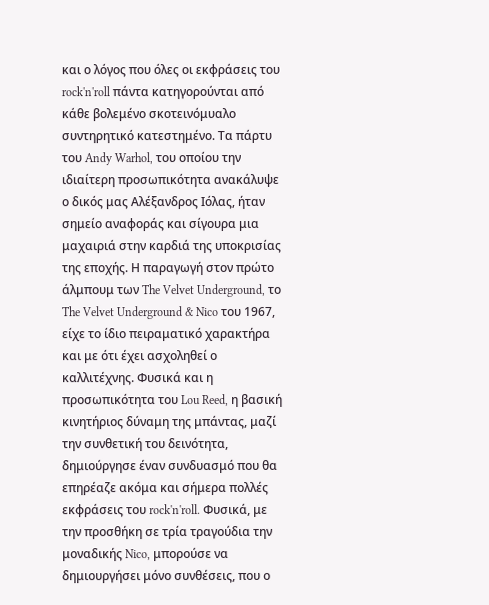και ο λόγος που όλες οι εκφράσεις του rock'n'roll πάντα κατηγορούνται από κάθε βολεμένο σκοτεινόμυαλο συντηρητικό κατεστημένο. Τα πάρτυ του Andy Warhol, του οποίου την ιδιαίτερη προσωπικότητα ανακάλυψε ο δικός μας Αλέξανδρος Ιόλας, ήταν σημείο αναφοράς και σίγουρα μια μαχαιριά στην καρδιά της υποκρισίας της εποχής. Η παραγωγή στον πρώτο άλμπουμ των The Velvet Underground, το The Velvet Underground & Nico του 1967, είχε το ίδιο πειραματικό χαρακτήρα και με ότι έχει ασχοληθεί ο καλλιτέχνης. Φυσικά και η προσωπικότητα του Lou Reed, η βασική κινητήριος δύναμη της μπάντας, μαζί την συνθετική του δεινότητα, δημιούργησε έναν συνδυασμό που θα επηρέαζε ακόμα και σήμερα πολλές εκφράσεις του rock'n'roll. Φυσικά, με την προσθήκη σε τρία τραγούδια την μοναδικής Nico, μπορούσε να δημιουργήσει μόνο συνθέσεις, που ο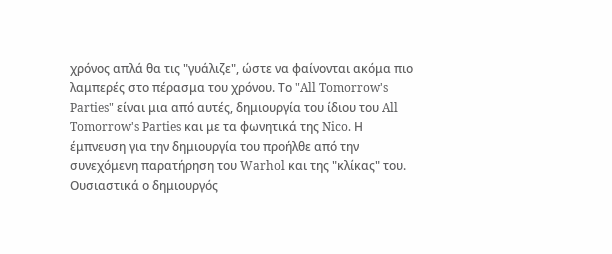χρόνος απλά θα τις "γυάλιζε", ώστε να φαίνονται ακόμα πιο λαμπερές στο πέρασμα του χρόνου. Το "All Tomorrow's Parties" είναι μια από αυτές, δημιουργία του ίδιου του All Tomorrow's Parties και με τα φωνητικά της Nico. Η έμπνευση για την δημιουργία του προήλθε από την συνεχόμενη παρατήρηση του Warhol και της "κλίκας" του. Ουσιαστικά ο δημιουργός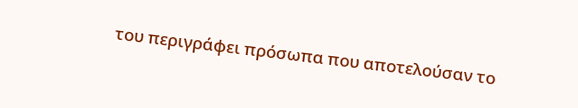του περιγράφει πρόσωπα που αποτελούσαν το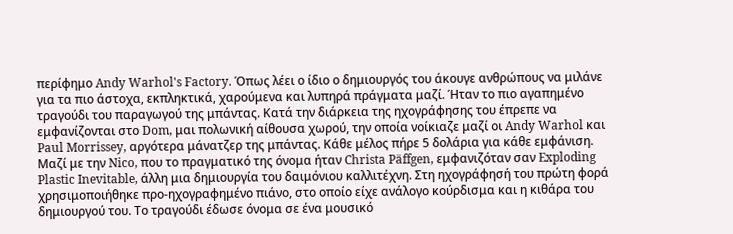περίφημο Andy Warhol's Factory. Όπως λέει ο ίδιο ο δημιουργός του άκουγε ανθρώπους να μιλάνε για τα πιο άστοχα, εκπληκτικά, χαρούμενα και λυπηρά πράγματα μαζί. Ήταν το πιο αγαπημένο τραγούδι του παραγωγού της μπάντας. Κατά την διάρκεια της ηχογράφησης του έπρεπε να εμφανίζονται στο Dom, μαι πολωνική αίθουσα χωρού, την οποία νοίκιαζε μαζί οι Andy Warhol και Paul Morrissey, αργότερα μάνατζερ της μπάντας. Κάθε μέλος πήρε 5 δολάρια για κάθε εμφάνιση. Μαζί με την Nico, που το πραγματικό της όνομα ήταν Christa Päffgen, εμφανιζόταν σαν Exploding Plastic Inevitable, άλλη μια δημιουργία του δαιμόνιου καλλιτέχνη. Στη ηχογράφησή του πρώτη φορά χρησιμοποιήθηκε προ-ηχογραφημένο πιάνο, στο οποίο είχε ανάλογο κούρδισμα και η κιθάρα του δημιουργού του. Το τραγούδι έδωσε όνομα σε ένα μουσικό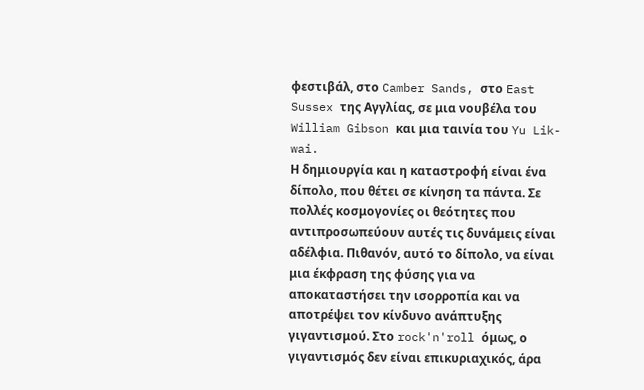φεστιβάλ, στο Camber Sands, στο East Sussex της Αγγλίας, σε μια νουβέλα του William Gibson και μια ταινία του Yu Lik-wai.
Η δημιουργία και η καταστροφή είναι ένα δίπολο, που θέτει σε κίνηση τα πάντα. Σε πολλές κοσμογονίες οι θεότητες που αντιπροσωπεύουν αυτές τις δυνάμεις είναι αδέλφια. Πιθανόν, αυτό το δίπολο, να είναι μια έκφραση της φύσης για να αποκαταστήσει την ισορροπία και να αποτρέψει τον κίνδυνο ανάπτυξης γιγαντισμού. Στο rock'n'roll όμως, ο γιγαντισμός δεν είναι επικυριαχικός, άρα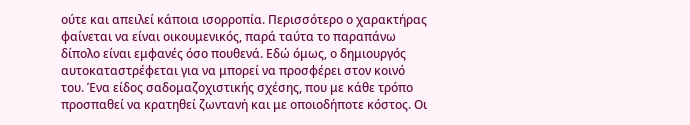ούτε και απειλεί κάποια ισορροπία. Περισσότερο ο χαρακτήρας φαίνεται να είναι οικουμενικός, παρά ταύτα το παραπάνω δίπολο είναι εμφανές όσο πουθενά. Εδώ όμως, ο δημιουργός αυτοκαταστρέφεται για να μπορεί να προσφέρει στον κοινό του. Ένα είδος σαδομαζοχιστικής σχέσης, που με κάθε τρόπο προσπαθεί να κρατηθεί ζωντανή και με οποιοδήποτε κόστος. Οι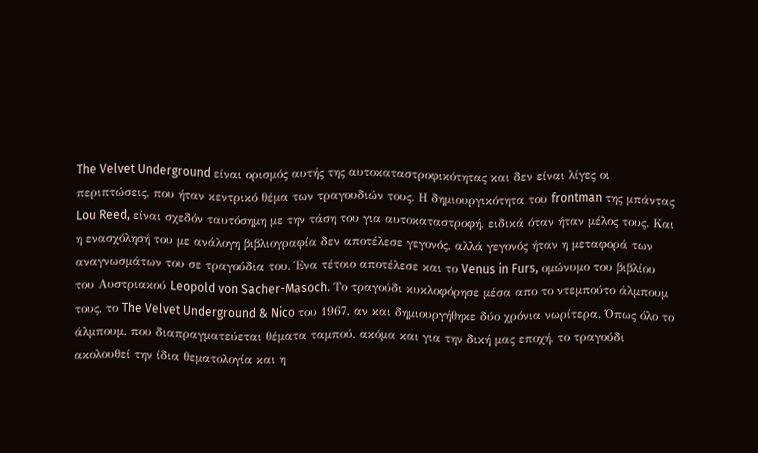The Velvet Underground είναι ορισμός αυτής της αυτοκαταστροφικότητας και δεν είναι λίγες οι περιπτώσεις, που ήταν κεντρικό θέμα των τραγουδιών τους. Η δημιουργικότητα του frontman της μπάντας Lou Reed, είναι σχεδόν ταυτόσημη με την τάση του για αυτοκαταστροφή, ειδικά όταν ήταν μέλος τους. Και η ενασχόλησή του με ανάλογη βιβλιογραφία δεν αποτέλεσε γεγονός, αλλά γεγονός ήταν η μεταφορά των αναγνωσμάτων του σε τραγούδια του. Ένα τέτοιο αποτέλεσε και το Venus in Furs, ομώνυμο του βιβλίου του Αυστριακού Leopold von Sacher-Masoch. Το τραγούδι κυκλοφόρησε μέσα απο το ντεμπούτο άλμπουμ τους, το The Velvet Underground & Nico του 1967, αν και δημιουργήθηκε δύο χρόνια νωρίτερα. Όπως όλο το άλμπουμ, που διαπραγματεύεται θέματα ταμπού, ακόμα και για την δική μας εποχή, το τραγούδι ακολουθεί την ίδια θεματολογία και η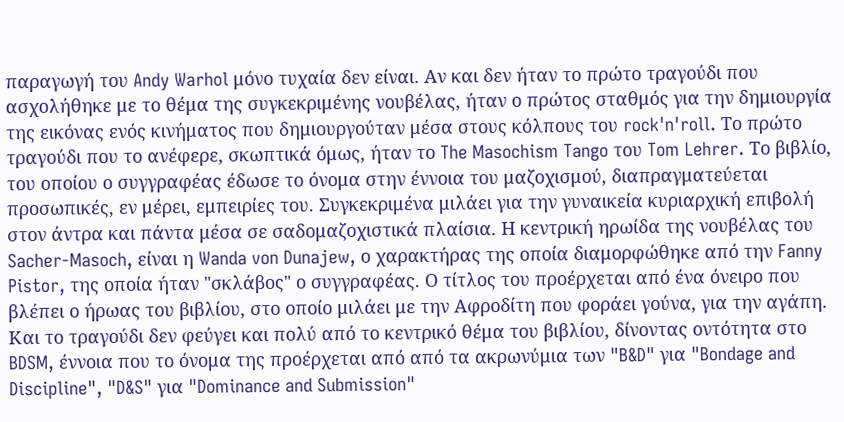παραγωγή του Andy Warhol μόνο τυχαία δεν είναι. Αν και δεν ήταν το πρώτο τραγούδι που ασχολήθηκε με το θέμα της συγκεκριμένης νουβέλας, ήταν ο πρώτος σταθμός για την δημιουργία της εικόνας ενός κινήματος που δημιουργούταν μέσα στους κόλπους του rock'n'roll. Το πρώτο τραγούδι που το ανέφερε, σκωπτικά όμως, ήταν το The Masochism Tango του Tom Lehrer. Το βιβλίο, του οποίου ο συγγραφέας έδωσε το όνομα στην έννοια του μαζοχισμού, διαπραγματεύεται προσωπικές, εν μέρει, εμπειρίες του. Συγκεκριμένα μιλάει για την γυναικεία κυριαρχική επιβολή στον άντρα και πάντα μέσα σε σαδομαζοχιστικά πλαίσια. Η κεντρική ηρωίδα της νουβέλας του Sacher-Masoch, είναι η Wanda von Dunajew, ο χαρακτήρας της οποία διαμορφώθηκε από την Fanny Pistor, της οποία ήταν "σκλάβος" ο συγγραφέας. Ο τίτλος του προέρχεται από ένα όνειρο που βλέπει ο ήρωας του βιβλίου, στο οποίο μιλάει με την Αφροδίτη που φοράει γούνα, για την αγάπη. Και το τραγούδι δεν φεύγει και πολύ από το κεντρικό θέμα του βιβλίου, δίνοντας οντότητα στο BDSM, έννοια που το όνομα της προέρχεται από από τα ακρωνύμια των "B&D" για "Bondage and Discipline", "D&S" για "Dominance and Submission"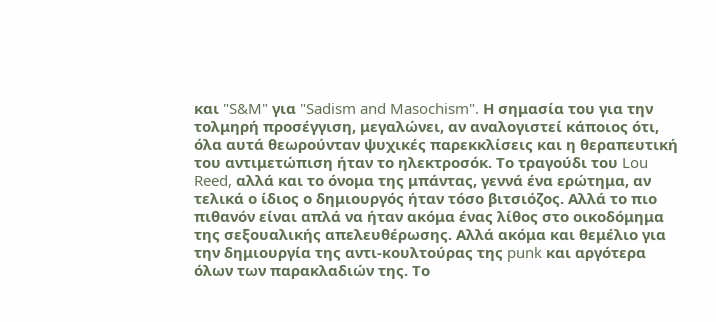και "S&M" για "Sadism and Masochism". Η σημασία του για την τολμηρή προσέγγιση, μεγαλώνει, αν αναλογιστεί κάποιος ότι, όλα αυτά θεωρούνταν ψυχικές παρεκκλίσεις και η θεραπευτική του αντιμετώπιση ήταν το ηλεκτροσόκ. Το τραγούδι του Lou Reed, αλλά και το όνομα της μπάντας, γεννά ένα ερώτημα, αν τελικά ο ίδιος ο δημιουργός ήταν τόσο βιτσιόζος. Αλλά το πιο πιθανόν είναι απλά να ήταν ακόμα ένας λίθος στο οικοδόμημα της σεξουαλικής απελευθέρωσης. Αλλά ακόμα και θεμέλιο για την δημιουργία της αντι-κουλτούρας της punk και αργότερα όλων των παρακλαδιών της. Το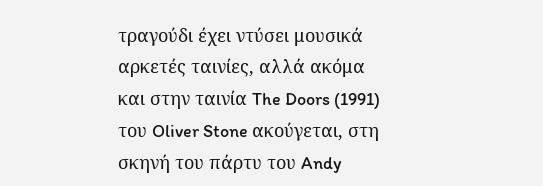τραγούδι έχει ντύσει μουσικά αρκετές ταινίες, αλλά ακόμα και στην ταινία The Doors (1991) του Oliver Stone ακούγεται, στη σκηνή του πάρτυ του Andy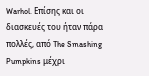Warhol. Επίσης και οι διασκευές του ήταν πάρα πολλές, από The Smashing Pumpkins μέχρι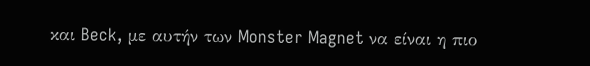και Beck, με αυτήν των Monster Magnet να είναι η πιο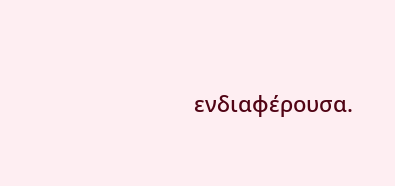ενδιαφέρουσα.